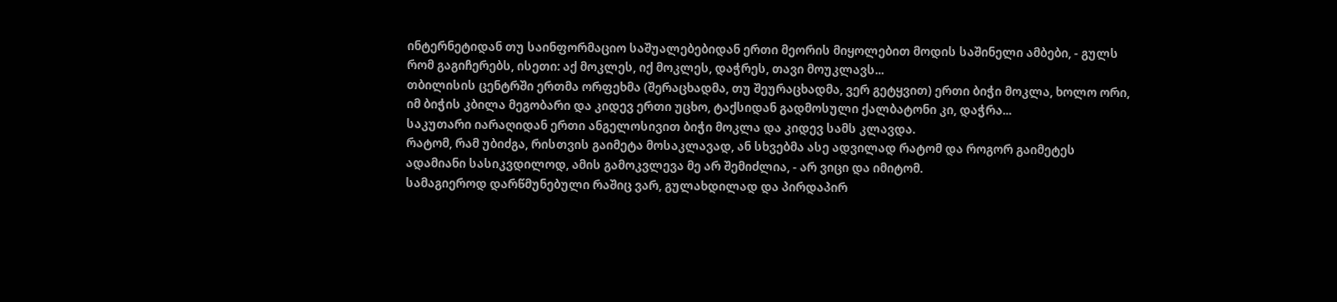ინტერნეტიდან თუ საინფორმაციო საშუალებებიდან ერთი მეორის მიყოლებით მოდის საშინელი ამბები, - გულს რომ გაგიჩერებს, ისეთი: აქ მოკლეს, იქ მოკლეს, დაჭრეს, თავი მოუკლავს...
თბილისის ცენტრში ერთმა ორფეხმა (შერაცხადმა, თუ შეურაცხადმა, ვერ გეტყვით) ერთი ბიჭი მოკლა, ხოლო ორი, იმ ბიჭის კბილა მეგობარი და კიდევ ერთი უცხო, ტაქსიდან გადმოსული ქალბატონი კი, დაჭრა...
საკუთარი იარაღიდან ერთი ანგელოსივით ბიჭი მოკლა და კიდევ სამს კლავდა.
რატომ, რამ უბიძგა, რისთვის გაიმეტა მოსაკლავად, ან სხვებმა ასე ადვილად რატომ და როგორ გაიმეტეს ადამიანი სასიკვდილოდ, ამის გამოკვლევა მე არ შემიძლია, - არ ვიცი და იმიტომ.
სამაგიეროდ დარწმუნებული რაშიც ვარ, გულახდილად და პირდაპირ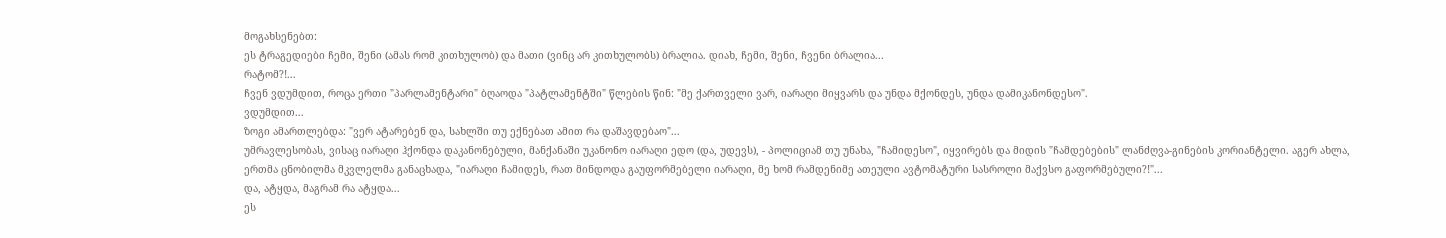მოგახსენებთ:
ეს ტრაგედიები ჩემი, შენი (ამას რომ კითხულობ) და მათი (ვინც არ კითხულობს) ბრალია. დიახ, ჩემი, შენი, ჩვენი ბრალია...
რატომ?!...
ჩვენ ვდუმდით, როცა ერთი "პარლამენტარი" ბღაოდა "პატლამენტში" წლების წინ: "მე ქართველი ვარ, იარაღი მიყვარს და უნდა მქონდეს, უნდა დამიკანონდესო".
ვდუმდით...
ზოგი ამართლებდა: "ვერ ატარებენ და, სახლში თუ ექნებათ ამით რა დაშავდებაო"...
უმრავლესობას, ვისაც იარაღი ჰქონდა დაკანონებული, მანქანაში უკანონო იარაღი ედო (და, უდევს), - პოლიციამ თუ უნახა, "ჩამიდესო", იყვირებს და მიდის "ჩამდებების" ლანძღვა-გინების კორიანტელი. აგერ ახლა, ერთმა ცნობილმა მკვლელმა განაცხადა, "იარაღი ჩამიდეს, რათ მინდოდა გაუფორმებელი იარაღი, მე ხომ რამდენიმე ათეული ავტომატური სასროლი მაქვსო გაფორმებული?!"...
და, ატყდა, მაგრამ რა ატყდა...
ეს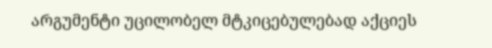არგუმენტი უცილობელ მტკიცებულებად აქციეს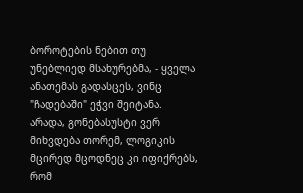ბოროტების ნებით თუ უნებლიედ მსახურებმა, - ყველა ანათემას გადასცეს, ვინც "ჩადებაში" ეჭვი შეიტანა.
არადა, გონებასუსტი ვერ მიხვდება თორემ, ლოგიკის მცირედ მცოდნეც კი იფიქრებს, რომ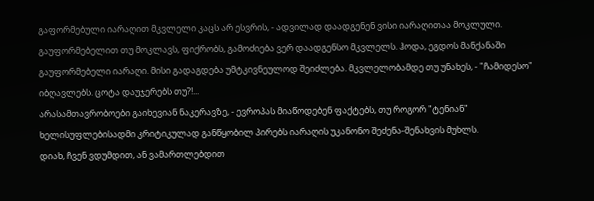გაფორმებული იარაღით მკვლელი კაცს არ ესვრის, - ადვილად დაადგენენ ვისი იარაღითაა მოკლული.
გაუფორმებელით თუ მოკლავს, ფიქრობს, გამოძიება ვერ დაადგენსო მკვლელს. ჰოდა, ეგდოს მანქანაში გაუფორმებელი იარაღი. მისი გადაგდება უმტკივნეულოდ შეიძლება. მკვლელობამდე თუ უნახეს, - "ჩამიდესო" იბღავლებს. ცოტა დაუჯერებს თუ?!...
არასამთავრობოები გაიხევიან ნაკერავზე, - ევროპას მიაწოდებენ ფაქტებს, თუ როგორ "ტენიან" ხელისუფლებისადმი კრიტიკულად განწყობილ პირებს იარაღის უკანონო შეძენა-შენახვის მუხლს.
დიახ, ჩვენ ვდუმდით, ან ვამართლებდით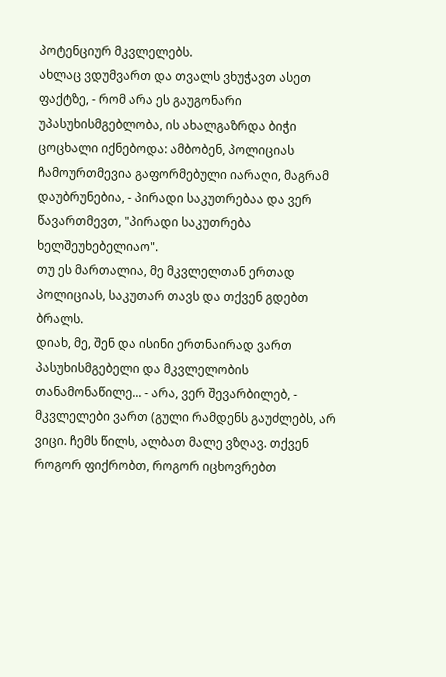პოტენციურ მკვლელებს.
ახლაც ვდუმვართ და თვალს ვხუჭავთ ასეთ ფაქტზე, - რომ არა ეს გაუგონარი უპასუხისმგებლობა, ის ახალგაზრდა ბიჭი ცოცხალი იქნებოდა: ამბობენ, პოლიციას ჩამოურთმევია გაფორმებული იარაღი, მაგრამ დაუბრუნებია, - პირადი საკუთრებაა და ვერ წავართმევთ, "პირადი საკუთრება ხელშეუხებელიაო".
თუ ეს მართალია, მე მკვლელთან ერთად პოლიციას, საკუთარ თავს და თქვენ გდებთ ბრალს.
დიახ, მე, შენ და ისინი ერთნაირად ვართ პასუხისმგებელი და მკვლელობის თანამონაწილე... - არა, ვერ შევარბილებ, - მკვლელები ვართ (გული რამდენს გაუძლებს, არ ვიცი. ჩემს წილს, ალბათ მალე ვზღავ. თქვენ როგორ ფიქრობთ, როგორ იცხოვრებთ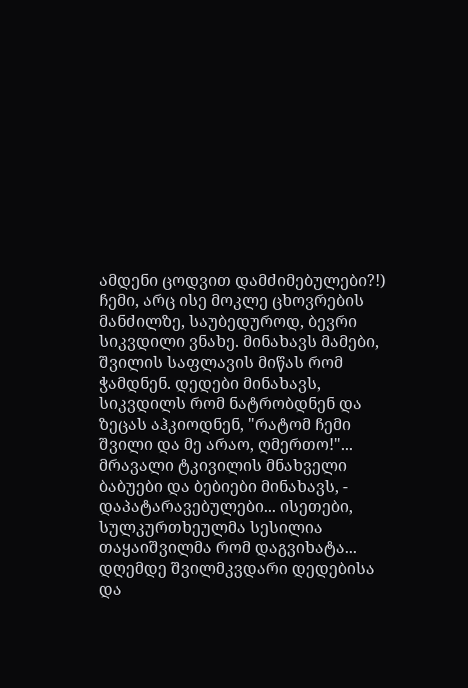ამდენი ცოდვით დამძიმებულები?!)
ჩემი, არც ისე მოკლე ცხოვრების მანძილზე, საუბედუროდ, ბევრი სიკვდილი ვნახე. მინახავს მამები, შვილის საფლავის მიწას რომ ჭამდნენ. დედები მინახავს, სიკვდილს რომ ნატრობდნენ და ზეცას აჰკიოდნენ, "რატომ ჩემი შვილი და მე არაო, ღმერთო!"... მრავალი ტკივილის მნახველი ბაბუები და ბებიები მინახავს, - დაპატარავებულები... ისეთები, სულკურთხეულმა სესილია თაყაიშვილმა რომ დაგვიხატა...
დღემდე შვილმკვდარი დედებისა და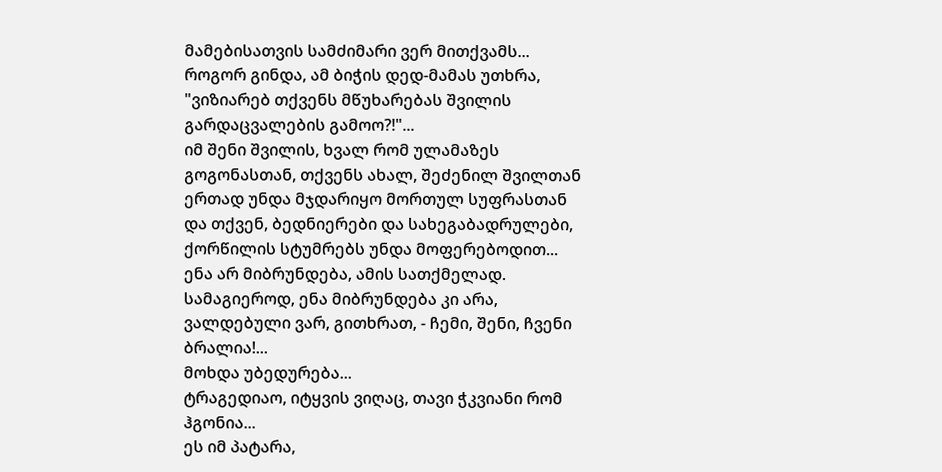მამებისათვის სამძიმარი ვერ მითქვამს...
როგორ გინდა, ამ ბიჭის დედ-მამას უთხრა, "ვიზიარებ თქვენს მწუხარებას შვილის გარდაცვალების გამოო?!"...
იმ შენი შვილის, ხვალ რომ ულამაზეს გოგონასთან, თქვენს ახალ, შეძენილ შვილთან ერთად უნდა მჯდარიყო მორთულ სუფრასთან და თქვენ, ბედნიერები და სახეგაბადრულები, ქორწილის სტუმრებს უნდა მოფერებოდით...
ენა არ მიბრუნდება, ამის სათქმელად.
სამაგიეროდ, ენა მიბრუნდება კი არა, ვალდებული ვარ, გითხრათ, - ჩემი, შენი, ჩვენი ბრალია!...
მოხდა უბედურება...
ტრაგედიაო, იტყვის ვიღაც, თავი ჭკვიანი რომ ჰგონია...
ეს იმ პატარა,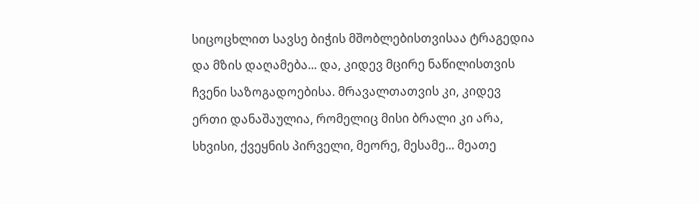სიცოცხლით სავსე ბიჭის მშობლებისთვისაა ტრაგედია და მზის დაღამება... და, კიდევ მცირე ნაწილისთვის ჩვენი საზოგადოებისა. მრავალთათვის კი, კიდევ ერთი დანაშაულია, რომელიც მისი ბრალი კი არა, სხვისი, ქვეყნის პირველი, მეორე, მესამე... მეათე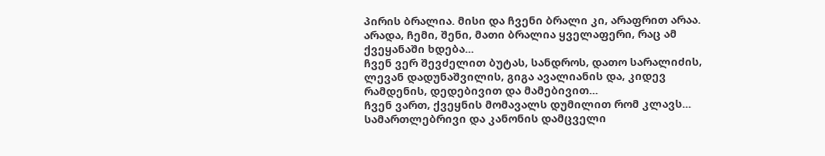პირის ბრალია. მისი და ჩვენი ბრალი კი, არაფრით არაა.
არადა, ჩემი, შენი, მათი ბრალია ყველაფერი, რაც ამ ქვეყანაში ხდება...
ჩვენ ვერ შევძელით ბუტას, სანდროს, დათო სარალიძის, ლევან დადუნაშვილის, გიგა ავალიანის და, კიდევ რამდენის, დედებივით და მამებივით...
ჩვენ ვართ, ქვეყნის მომავალს დუმილით რომ კლავს...
სამართლებრივი და კანონის დამცველი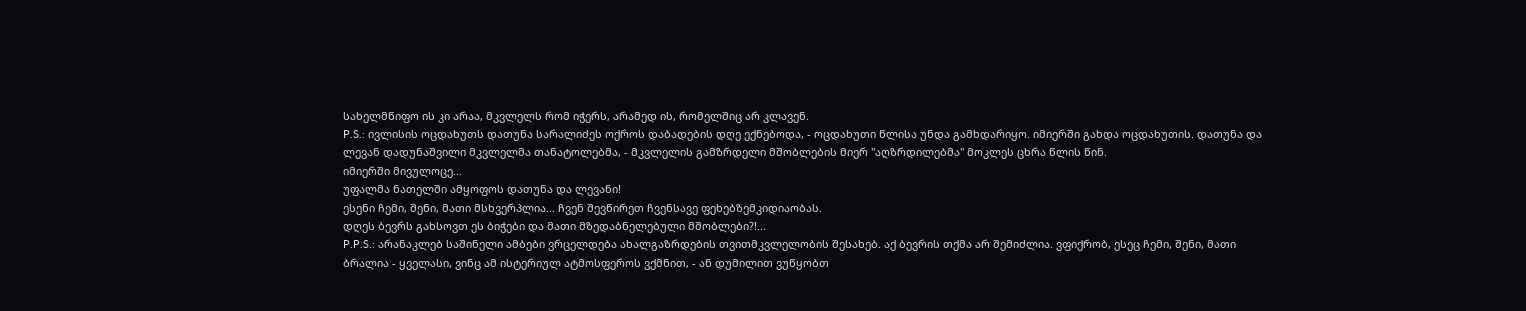სახელმწიფო ის კი არაა, მკვლელს რომ იჭერს, არამედ ის, რომელშიც არ კლავენ.
P.S.: ივლისის ოცდახუთს დათუნა სარალიძეს ოქროს დაბადების დღე ექნებოდა, - ოცდახუთი წლისა უნდა გამხდარიყო. იმიერში გახდა ოცდახუთის. დათუნა და ლევან დადუნაშვილი მკვლელმა თანატოლებმა, - მკვლელის გამზრდელი მშობლების მიერ "აღზრდილებმა" მოკლეს ცხრა წლის წინ.
იმიერში მივულოცე...
უფალმა ნათელში ამყოფოს დათუნა და ლევანი!
ესენი ჩემი, შენი, მათი მსხვერპლია... ჩვენ შევწირეთ ჩვენსავე ფეხებზემკიდიაობას.
დღეს ბევრს გახსოვთ ეს ბიჭები და მათი მზედაბნელებული მშობლები?!...
P.P.S.: არანაკლებ საშინელი ამბები ვრცელდება ახალგაზრდების თვითმკვლელობის შესახებ. აქ ბევრის თქმა არ შემიძლია. ვფიქრობ, ესეც ჩემი, შენი, მათი ბრალია - ყველასი, ვინც ამ ისტერიულ ატმოსფეროს ვქმნით, - ან დუმილით ვუწყობთ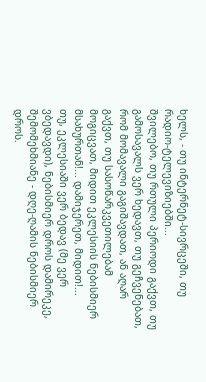ხელს, - თუ ინტერნეტ-სივრცეში, თუ რადიო-ტელევიზიებში...
შვილებო, თუ რთული პერიოდი გაქვთ, თუ გამოსავალს ვერ ხედავთ, თუ გეჩვენებათ, რომ მომავალი გაგიშავდათ, ან აღარ გაქვთ, თუ სასოწარკვეთილებამ მოგიცვათ, მიდით ეკლესიის ნებისმიერ მსახურთან!... დამიჯერეთ, მიდით!...
თუ, ეკლესიაში ვერ ბედავ (მე ვერ ვბედავდი), ნებისმიერ დროს დამირეკე, შემომეხმიანე - დღე-ღამის ნებისმიერ დროს.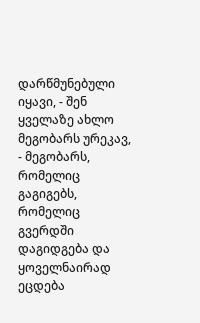დარწმუნებული იყავი, - შენ ყველაზე ახლო მეგობარს ურეკავ, - მეგობარს, რომელიც გაგიგებს, რომელიც გვერდში დაგიდგება და ყოველნაირად ეცდება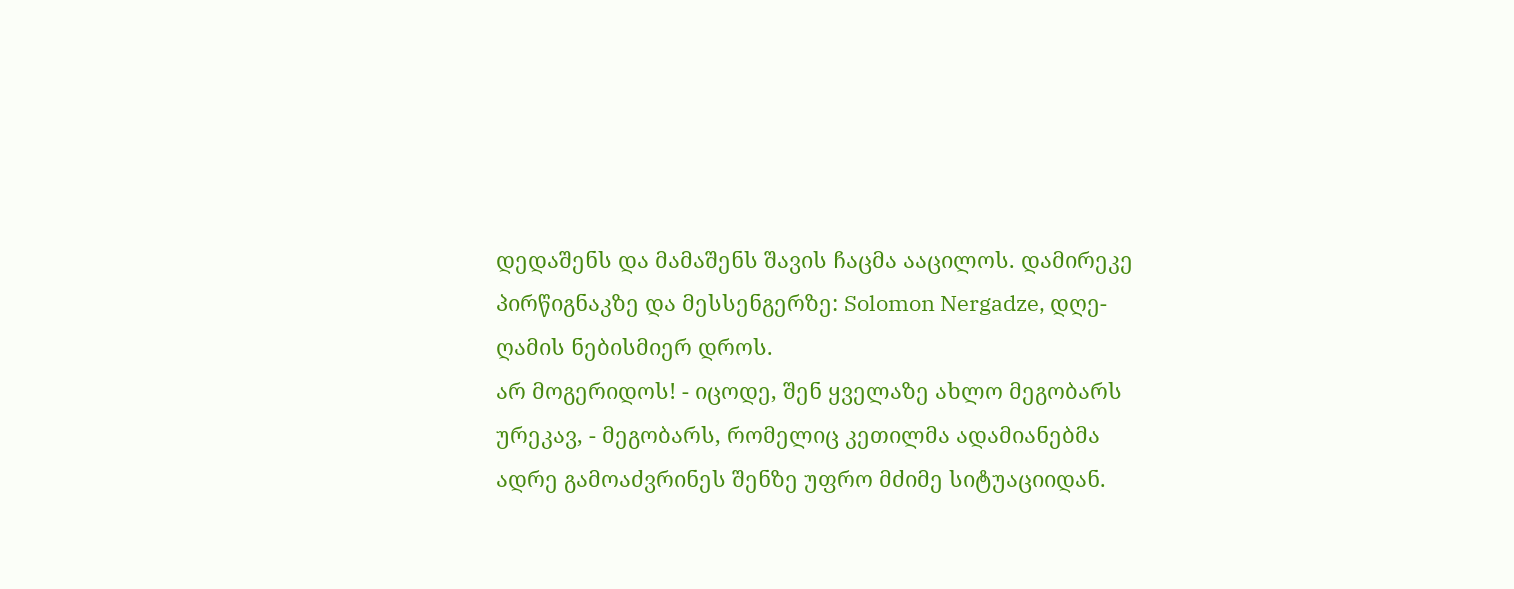დედაშენს და მამაშენს შავის ჩაცმა ააცილოს. დამირეკე პირწიგნაკზე და მესსენგერზე: Solomon Nergadze, დღე-ღამის ნებისმიერ დროს.
არ მოგერიდოს! - იცოდე, შენ ყველაზე ახლო მეგობარს ურეკავ, - მეგობარს, რომელიც კეთილმა ადამიანებმა ადრე გამოაძვრინეს შენზე უფრო მძიმე სიტუაციიდან.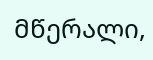მწერალი,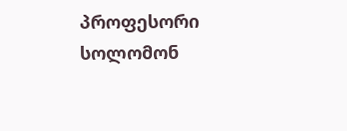პროფესორი სოლომონ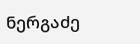ნერგაძე